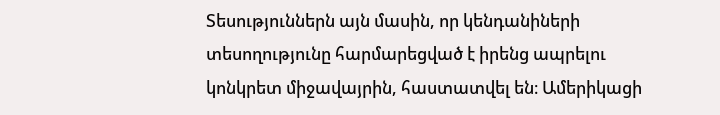Տեսություններն այն մասին, որ կենդանիների տեսողությունը հարմարեցված է իրենց ապրելու կոնկրետ միջավայրին, հաստատվել են։ Ամերիկացի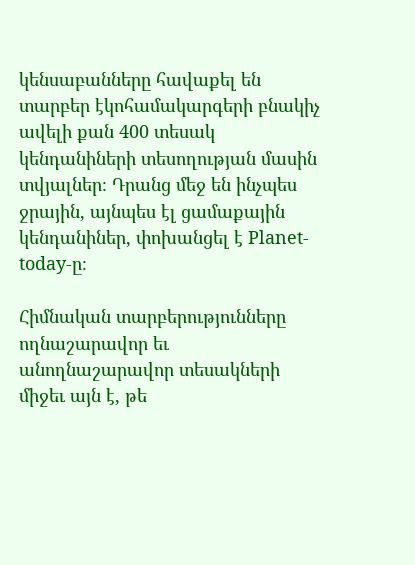կենսաբանները հավաքել են տարբեր էկոհամակարգերի բնակիչ ավելի քան 400 տեսակ կենդանիների տեսողության մասին տվյալներ։ Դրանց մեջ են ինչպես ջրային, այնպես էլ ցամաքային կենդանիներ, փոխանցել է Planet- today-ը։

Հիմնական տարբերությունները ողնաշարավոր եւ անողնաշարավոր տեսակների միջեւ այն է, թե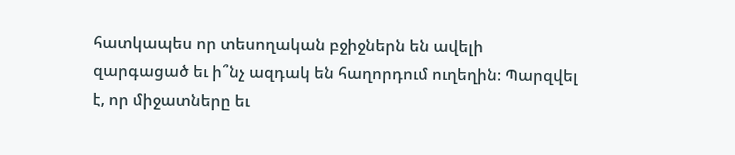հատկապես որ տեսողական բջիջներն են ավելի զարգացած եւ ի՞նչ ազդակ են հաղորդում ուղեղին։ Պարզվել է, որ միջատները եւ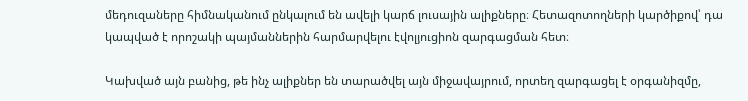մեդուզաները հիմնականում ընկալում են ավելի կարճ լուսային ալիքները։ Հետազոտողների կարծիքով՝ դա կապված է որոշակի պայմաններին հարմարվելու էվոլյուցիոն զարգացման հետ։

Կախված այն բանից, թե ինչ ալիքներ են տարածվել այն միջավայրում, որտեղ զարգացել է օրգանիզմը,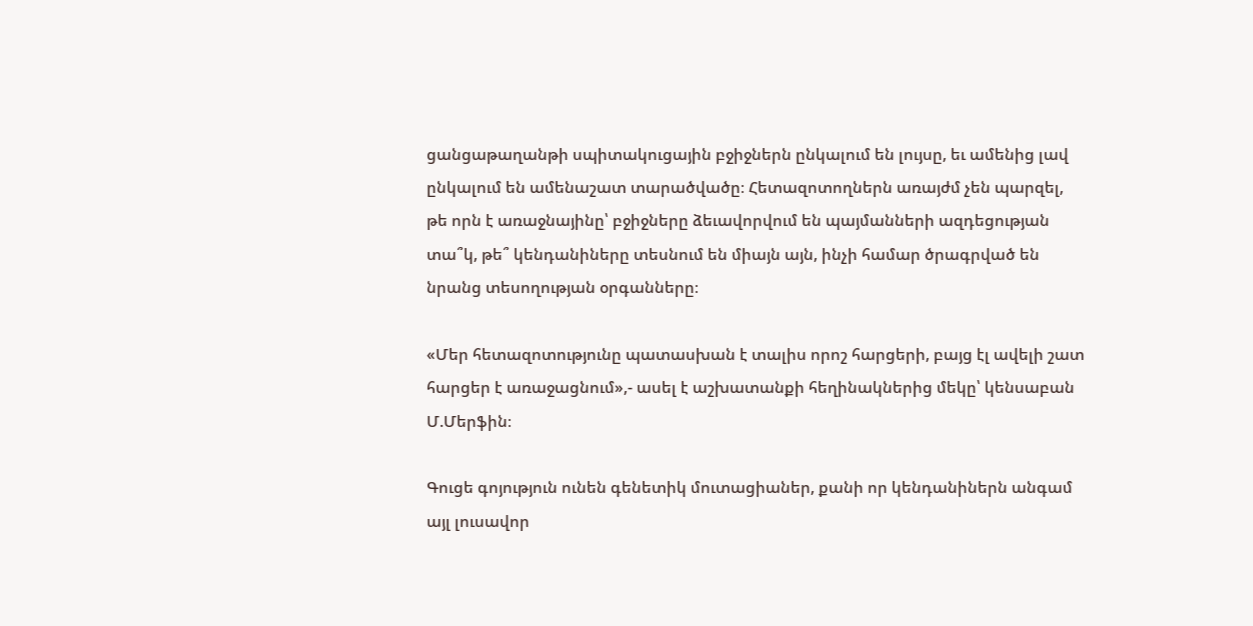ցանցաթաղանթի սպիտակուցային բջիջներն ընկալում են լույսը, եւ ամենից լավ ընկալում են ամենաշատ տարածվածը։ Հետազոտողներն առայժմ չեն պարզել, թե որն է առաջնայինը՝ բջիջները ձեւավորվում են պայմանների ազդեցության տա՞կ, թե՞ կենդանիները տեսնում են միայն այն, ինչի համար ծրագրված են նրանց տեսողության օրգանները։

«Մեր հետազոտությունը պատասխան է տալիս որոշ հարցերի, բայց էլ ավելի շատ հարցեր է առաջացնում»,- ասել է աշխատանքի հեղինակներից մեկը՝ կենսաբան Մ.Մերֆին։

Գուցե գոյություն ունեն գենետիկ մուտացիաներ, քանի որ կենդանիներն անգամ այլ լուսավոր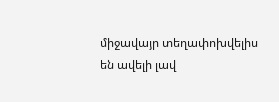միջավայր տեղափոխվելիս են ավելի լավ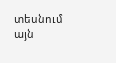տեսնում այն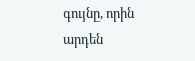գույնը, որին արդեն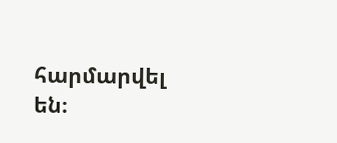հարմարվել են։